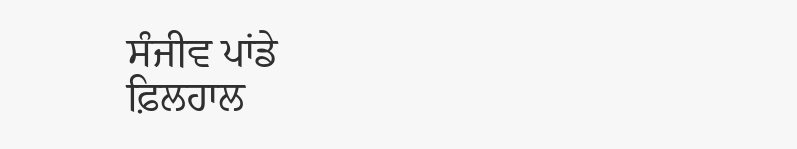ਸੰਜੀਵ ਪਾਂਡੇ
ਫ਼ਿਲਹਾਲ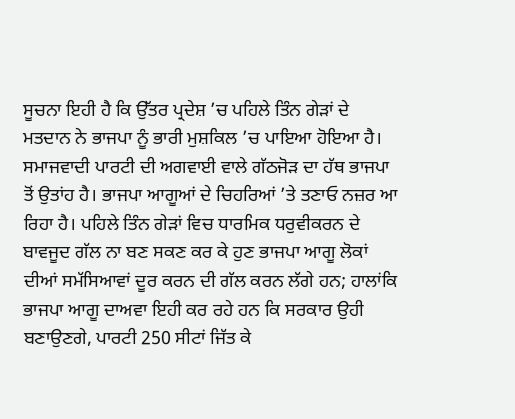ਸੂਚਨਾ ਇਹੀ ਹੈ ਕਿ ਉੱਤਰ ਪ੍ਰਦੇਸ਼ ’ਚ ਪਹਿਲੇ ਤਿੰਨ ਗੇੜਾਂ ਦੇ ਮਤਦਾਨ ਨੇ ਭਾਜਪਾ ਨੂੰ ਭਾਰੀ ਮੁਸ਼ਕਿਲ ’ਚ ਪਾਇਆ ਹੋਇਆ ਹੈ। ਸਮਾਜਵਾਦੀ ਪਾਰਟੀ ਦੀ ਅਗਵਾਈ ਵਾਲੇ ਗੱਠਜੋੜ ਦਾ ਹੱਥ ਭਾਜਪਾ ਤੋਂ ਉਤਾਂਹ ਹੈ। ਭਾਜਪਾ ਆਗੂਆਂ ਦੇ ਚਿਹਰਿਆਂ ’ਤੇ ਤਣਾਓ ਨਜ਼ਰ ਆ ਰਿਹਾ ਹੈ। ਪਹਿਲੇ ਤਿੰਨ ਗੇੜਾਂ ਵਿਚ ਧਾਰਮਿਕ ਧਰੁਵੀਕਰਨ ਦੇ ਬਾਵਜੂਦ ਗੱਲ ਨਾ ਬਣ ਸਕਣ ਕਰ ਕੇ ਹੁਣ ਭਾਜਪਾ ਆਗੂ ਲੋਕਾਂ ਦੀਆਂ ਸਮੱਸਿਆਵਾਂ ਦੂਰ ਕਰਨ ਦੀ ਗੱਲ ਕਰਨ ਲੱਗੇ ਹਨ; ਹਾਲਾਂਕਿ ਭਾਜਪਾ ਆਗੂ ਦਾਅਵਾ ਇਹੀ ਕਰ ਰਹੇ ਹਨ ਕਿ ਸਰਕਾਰ ਉਹੀ ਬਣਾਉਣਗੇ, ਪਾਰਟੀ 250 ਸੀਟਾਂ ਜਿੱਤ ਕੇ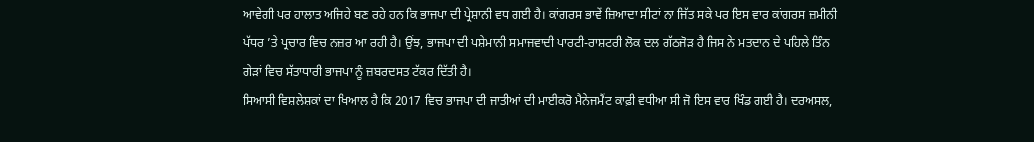ਆਵੇਗੀ ਪਰ ਹਾਲਾਤ ਅਜਿਹੇ ਬਣ ਰਹੇ ਹਨ ਕਿ ਭਾਜਪਾ ਦੀ ਪ੍ਰੇਸ਼ਾਨੀ ਵਧ ਗਈ ਹੈ। ਕਾਂਗਰਸ ਭਾਵੇਂ ਜ਼ਿਆਦਾ ਸੀਟਾਂ ਨਾ ਜਿੱਤ ਸਕੇ ਪਰ ਇਸ ਵਾਰ ਕਾਂਗਰਸ ਜ਼ਮੀਨੀ ਪੱਧਰ ’ਤੇ ਪ੍ਰਚਾਰ ਵਿਚ ਨਜ਼ਰ ਆ ਰਹੀ ਹੈ। ਉਂਝ, ਭਾਜਪਾ ਦੀ ਪਸ਼ੇਮਾਨੀ ਸਮਾਜਵਾਦੀ ਪਾਰਟੀ-ਰਾਸ਼ਟਰੀ ਲੋਕ ਦਲ ਗੱਠਜੋੜ ਹੈ ਜਿਸ ਨੇ ਮਤਦਾਨ ਦੇ ਪਹਿਲੇ ਤਿੰਨ ਗੇੜਾਂ ਵਿਚ ਸੱਤਾਧਾਰੀ ਭਾਜਪਾ ਨੂੰ ਜ਼ਬਰਦਸਤ ਟੱਕਰ ਦਿੱਤੀ ਹੈ।
ਸਿਆਸੀ ਵਿਸ਼ਲੇਸ਼ਕਾਂ ਦਾ ਖਿਆਲ ਹੈ ਕਿ 2017 ਵਿਚ ਭਾਜਪਾ ਦੀ ਜਾਤੀਆਂ ਦੀ ਮਾਈਕਰੋ ਮੈਨੇਜਮੈਂਟ ਕਾਫ਼ੀ ਵਧੀਆ ਸੀ ਜੋ ਇਸ ਵਾਰ ਖਿੰਡ ਗਈ ਹੈ। ਦਰਅਸਲ,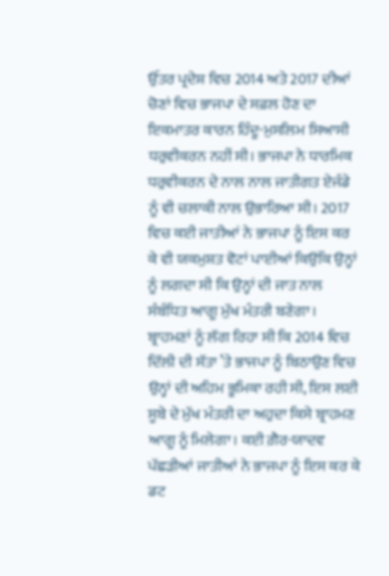ਉੱਤਰ ਪ੍ਰਦੇਸ਼ ਵਿਚ 2014 ਅਤੇ 2017 ਦੀਆਂ ਚੋਣਾਂ ਵਿਚ ਭਾਜਪਾ ਦੇ ਸਫ਼ਲ ਹੋਣ ਦਾ ਇਕਮਾਤਰ ਕਾਰਨ ਹਿੰਦੂ-ਮੁਸਲਿਮ ਸਿਆਸੀ ਧਰੁਵੀਕਰਨ ਨਹੀਂ ਸੀ। ਭਾਜਪਾ ਨੇ ਧਾਰਮਿਕ ਧਰੁਵੀਕਰਨ ਦੇ ਨਾਲ ਨਾਲ ਜਾਤੀਗਤ ਏਜੰਡੇ ਨੂੰ ਵੀ ਚਲਾਕੀ ਨਾਲ ਉਭਾਰਿਆ ਸੀ। 2017 ਵਿਚ ਕਈ ਜਾਤੀਆਂ ਨੇ ਭਾਜਪਾ ਨੂੰ ਇਸ ਕਰ ਕੇ ਵੀ ਯਕਮੁਸ਼ਤ ਵੋਟਾਂ ਪਾਈਆਂ ਕਿਉਂਕਿ ਉਨ੍ਹਾਂ ਨੂੰ ਲਗਦਾ ਸੀ ਕਿ ਉਨ੍ਹਾਂ ਦੀ ਜਾਤ ਨਾਲ ਸੰਬੰਧਿਤ ਆਗੂ ਮੁੱਖ ਮੰਤਰੀ ਬਣੇਗਾ। ਬ੍ਰਾਹਮਣਾਂ ਨੂੰ ਲੱਗ ਰਿਹਾ ਸੀ ਕਿ 2014 ਵਿਚ ਦਿੱਲੀ ਦੀ ਸੱਤਾ ’ਤੇ ਭਾਜਪਾ ਨੂੰ ਬਿਠਾਉਣ ਵਿਚ ਉਨ੍ਹਾਂ ਦੀ ਅਹਿਮ ਭੂਮਿਕਾ ਰਹੀ ਸੀ, ਇਸ ਲਈ ਸੂਬੇ ਦੇ ਮੁੱਖ ਮੰਤਰੀ ਦਾ ਅਹੁਦਾ ਕਿਸੇ ਬ੍ਰਾਹਮਣ ਆਗੂ ਨੂੰ ਮਿਲੇਗਾ। ਕਈ ਗ਼ੈਰ-ਯਾਦਵ ਪੱਛੜੀਆਂ ਜਾਤੀਆਂ ਨੇ ਭਾਜਪਾ ਨੂੰ ਇਸ ਕਰ ਕੇ ਡਟ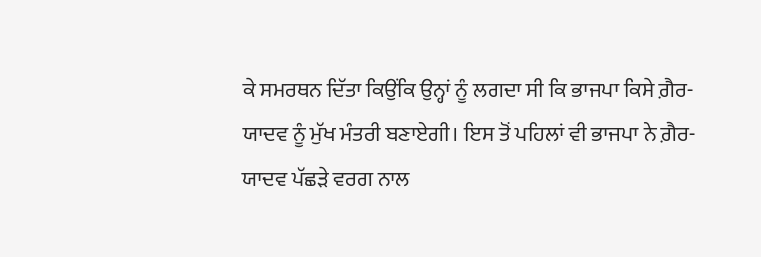ਕੇ ਸਮਰਥਨ ਦਿੱਤਾ ਕਿਉਂਕਿ ਉਨ੍ਹਾਂ ਨੂੰ ਲਗਦਾ ਸੀ ਕਿ ਭਾਜਪਾ ਕਿਸੇ ਗ਼ੈਰ-ਯਾਦਵ ਨੂੰ ਮੁੱਖ ਮੰਤਰੀ ਬਣਾਏਗੀ। ਇਸ ਤੋਂ ਪਹਿਲਾਂ ਵੀ ਭਾਜਪਾ ਨੇ ਗ਼ੈਰ-ਯਾਦਵ ਪੱਛੜੇ ਵਰਗ ਨਾਲ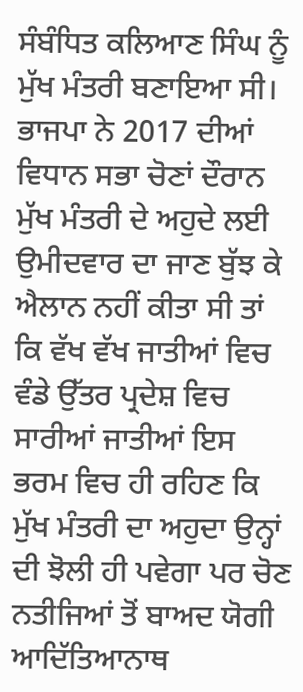ਸੰਬੰਧਿਤ ਕਲਿਆਣ ਸਿੰਘ ਨੂੰ ਮੁੱਖ ਮੰਤਰੀ ਬਣਾਇਆ ਸੀ। ਭਾਜਪਾ ਨੇ 2017 ਦੀਆਂ ਵਿਧਾਨ ਸਭਾ ਚੋਣਾਂ ਦੌਰਾਨ ਮੁੱਖ ਮੰਤਰੀ ਦੇ ਅਹੁਦੇ ਲਈ ਉਮੀਦਵਾਰ ਦਾ ਜਾਣ ਬੁੱਝ ਕੇ ਐਲਾਨ ਨਹੀਂ ਕੀਤਾ ਸੀ ਤਾਂ ਕਿ ਵੱਖ ਵੱਖ ਜਾਤੀਆਂ ਵਿਚ ਵੰਡੇ ਉੱਤਰ ਪ੍ਰਦੇਸ਼ ਵਿਚ ਸਾਰੀਆਂ ਜਾਤੀਆਂ ਇਸ ਭਰਮ ਵਿਚ ਹੀ ਰਹਿਣ ਕਿ ਮੁੱਖ ਮੰਤਰੀ ਦਾ ਅਹੁਦਾ ਉਨ੍ਹਾਂ ਦੀ ਝੋਲੀ ਹੀ ਪਵੇਗਾ ਪਰ ਚੋਣ ਨਤੀਜਿਆਂ ਤੋਂ ਬਾਅਦ ਯੋਗੀ ਆਦਿੱਤਿਆਨਾਥ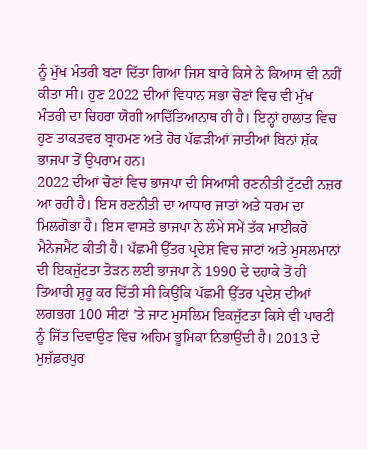ਨੂੰ ਮੁੱਖ ਮੰਤਰੀ ਬਣਾ ਦਿੱਤਾ ਗਿਆ ਜਿਸ ਬਾਰੇ ਕਿਸੇ ਨੇ ਕਿਆਸ ਵੀ ਨਹੀਂ ਕੀਤਾ ਸੀ। ਹੁਣ 2022 ਦੀਆਂ ਵਿਧਾਨ ਸਭਾ ਚੋਣਾਂ ਵਿਚ ਵੀ ਮੁੱਖ ਮੰਤਰੀ ਦਾ ਚਿਹਰਾ ਯੋਗੀ ਆਦਿੱਤਿਆਨਾਥ ਹੀ ਹੈ। ਇਨ੍ਹਾਂ ਹਾਲਾਤ ਵਿਚ ਹੁਣ ਤਾਕਤਵਰ ਬ੍ਰਾਹਮਣ ਅਤੇ ਹੋਰ ਪੱਛੜੀਆਂ ਜਾਤੀਆਂ ਬਿਨਾਂ ਸ਼ੱਕ ਭਾਜਪਾ ਤੋਂ ਉਪਰਾਮ ਹਨ।
2022 ਦੀਆਂ ਚੋਣਾਂ ਵਿਚ ਭਾਜਪਾ ਦੀ ਸਿਆਸੀ ਰਣਨੀਤੀ ਟੁੱਟਦੀ ਨਜ਼ਰ ਆ ਰਹੀ ਹੈ। ਇਸ ਰਣਨੀਤੀ ਦਾ ਆਧਾਰ ਜਾਤਾਂ ਅਤੇ ਧਰਮ ਦਾ ਮਿਲਗੋਭਾ ਹੈ। ਇਸ ਵਾਸਤੇ ਭਾਜਪਾ ਨੇ ਲੰਮੇ ਸਮੇਂ ਤੱਕ ਮਾਈਕਰੋ ਮੈਨੇਜਮੈਂਟ ਕੀਤੀ ਹੈ। ਪੱਛਮੀ ਉੱਤਰ ਪ੍ਰਦੇਸ਼ ਵਿਚ ਜਾਟਾਂ ਅਤੇ ਮੁਸਲਮਾਨਾਂ ਦੀ ਇਕਜੁੱਟਤਾ ਤੋੜਨ ਲਈ ਭਾਜਪਾ ਨੇ 1990 ਦੇ ਦਹਾਕੇ ਤੋਂ ਹੀ ਤਿਆਰੀ ਸ਼ੁਰੂ ਕਰ ਦਿੱਤੀ ਸੀ ਕਿਉਂਕਿ ਪੱਛਮੀ ਉੱਤਰ ਪ੍ਰਦੇਸ਼ ਦੀਆਂ ਲਗਭਗ 100 ਸੀਟਾਂ ’ਤੇ ਜਾਟ ਮੁਸਲਿਮ ਇਕਜੁੱਟਤਾ ਕਿਸੇ ਵੀ ਪਾਰਟੀ ਨੂੰ ਜਿੱਤ ਦਿਵਾਉਣ ਵਿਚ ਅਹਿਮ ਭੂਮਿਕਾ ਨਿਭਾਉਂਦੀ ਹੈ। 2013 ਦੇ ਮੁਜ਼ੱਫ਼ਰਪੁਰ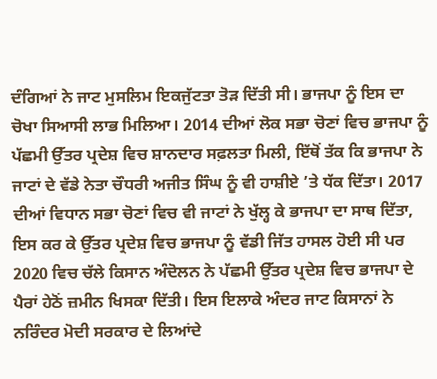ਦੰਗਿਆਂ ਨੇ ਜਾਟ ਮੁਸਲਿਮ ਇਕਜੁੱਟਤਾ ਤੋੜ ਦਿੱਤੀ ਸੀ। ਭਾਜਪਾ ਨੂੰ ਇਸ ਦਾ ਚੋਖਾ ਸਿਆਸੀ ਲਾਭ ਮਿਲਿਆ। 2014 ਦੀਆਂ ਲੋਕ ਸਭਾ ਚੋਣਾਂ ਵਿਚ ਭਾਜਪਾ ਨੂੰ ਪੱਛਮੀ ਉੱਤਰ ਪ੍ਰਦੇਸ਼ ਵਿਚ ਸ਼ਾਨਦਾਰ ਸਫ਼ਲਤਾ ਮਿਲੀ, ਇੱਥੋਂ ਤੱਕ ਕਿ ਭਾਜਪਾ ਨੇ ਜਾਟਾਂ ਦੇ ਵੱਡੇ ਨੇਤਾ ਚੌਧਰੀ ਅਜੀਤ ਸਿੰਘ ਨੂੰ ਵੀ ਹਾਸ਼ੀਏ ’ਤੇ ਧੱਕ ਦਿੱਤਾ। 2017 ਦੀਆਂ ਵਿਧਾਨ ਸਭਾ ਚੋਣਾਂ ਵਿਚ ਵੀ ਜਾਟਾਂ ਨੇ ਖੁੱਲ੍ਹ ਕੇ ਭਾਜਪਾ ਦਾ ਸਾਥ ਦਿੱਤਾ, ਇਸ ਕਰ ਕੇ ਉੱਤਰ ਪ੍ਰਦੇਸ਼ ਵਿਚ ਭਾਜਪਾ ਨੂੰ ਵੱਡੀ ਜਿੱਤ ਹਾਸਲ ਹੋਈ ਸੀ ਪਰ 2020 ਵਿਚ ਚੱਲੇ ਕਿਸਾਨ ਅੰਦੋਲਨ ਨੇ ਪੱਛਮੀ ਉੱਤਰ ਪ੍ਰਦੇਸ਼ ਵਿਚ ਭਾਜਪਾ ਦੇ ਪੈਰਾਂ ਹੇਠੋਂ ਜ਼ਮੀਨ ਖਿਸਕਾ ਦਿੱਤੀ। ਇਸ ਇਲਾਕੇ ਅੰਦਰ ਜਾਟ ਕਿਸਾਨਾਂ ਨੇ ਨਰਿੰਦਰ ਮੋਦੀ ਸਰਕਾਰ ਦੇ ਲਿਆਂਦੇ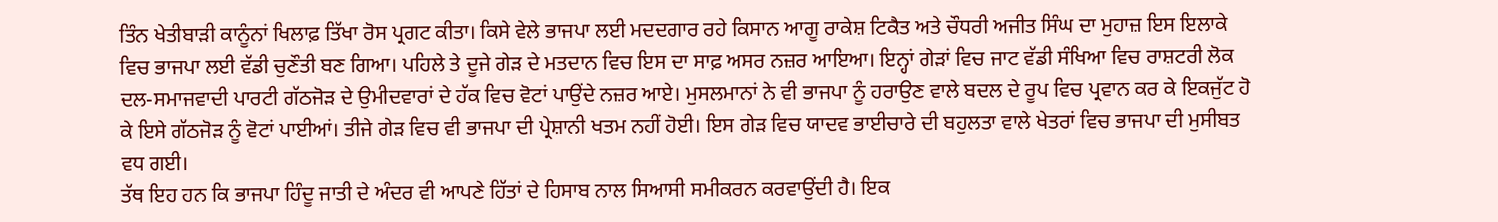ਤਿੰਨ ਖੇਤੀਬਾੜੀ ਕਾਨੂੰਨਾਂ ਖਿਲਾਫ਼ ਤਿੱਖਾ ਰੋਸ ਪ੍ਰਗਟ ਕੀਤਾ। ਕਿਸੇ ਵੇਲੇ ਭਾਜਪਾ ਲਈ ਮਦਦਗਾਰ ਰਹੇ ਕਿਸਾਨ ਆਗੂ ਰਾਕੇਸ਼ ਟਿਕੈਤ ਅਤੇ ਚੌਧਰੀ ਅਜੀਤ ਸਿੰਘ ਦਾ ਮੁਹਾਜ਼ ਇਸ ਇਲਾਕੇ ਵਿਚ ਭਾਜਪਾ ਲਈ ਵੱਡੀ ਚੁਣੌਤੀ ਬਣ ਗਿਆ। ਪਹਿਲੇ ਤੇ ਦੂਜੇ ਗੇੜ ਦੇ ਮਤਦਾਨ ਵਿਚ ਇਸ ਦਾ ਸਾਫ਼ ਅਸਰ ਨਜ਼ਰ ਆਇਆ। ਇਨ੍ਹਾਂ ਗੇੜਾਂ ਵਿਚ ਜਾਟ ਵੱਡੀ ਸੰਖਿਆ ਵਿਚ ਰਾਸ਼ਟਰੀ ਲੋਕ ਦਲ-ਸਮਾਜਵਾਦੀ ਪਾਰਟੀ ਗੱਠਜੋੜ ਦੇ ਉਮੀਦਵਾਰਾਂ ਦੇ ਹੱਕ ਵਿਚ ਵੋਟਾਂ ਪਾਉਂਦੇ ਨਜ਼ਰ ਆਏ। ਮੁਸਲਮਾਨਾਂ ਨੇ ਵੀ ਭਾਜਪਾ ਨੂੰ ਹਰਾਉਣ ਵਾਲੇ ਬਦਲ ਦੇ ਰੂਪ ਵਿਚ ਪ੍ਰਵਾਨ ਕਰ ਕੇ ਇਕਜੁੱਟ ਹੋ ਕੇ ਇਸੇ ਗੱਠਜੋੜ ਨੂੰ ਵੋਟਾਂ ਪਾਈਆਂ। ਤੀਜੇ ਗੇੜ ਵਿਚ ਵੀ ਭਾਜਪਾ ਦੀ ਪ੍ਰੇਸ਼ਾਨੀ ਖਤਮ ਨਹੀਂ ਹੋਈ। ਇਸ ਗੇੜ ਵਿਚ ਯਾਦਵ ਭਾਈਚਾਰੇ ਦੀ ਬਹੁਲਤਾ ਵਾਲੇ ਖੇਤਰਾਂ ਵਿਚ ਭਾਜਪਾ ਦੀ ਮੁਸੀਬਤ ਵਧ ਗਈ।
ਤੱਥ ਇਹ ਹਨ ਕਿ ਭਾਜਪਾ ਹਿੰਦੂ ਜਾਤੀ ਦੇ ਅੰਦਰ ਵੀ ਆਪਣੇ ਹਿੱਤਾਂ ਦੇ ਹਿਸਾਬ ਨਾਲ ਸਿਆਸੀ ਸਮੀਕਰਨ ਕਰਵਾਉਂਦੀ ਹੈ। ਇਕ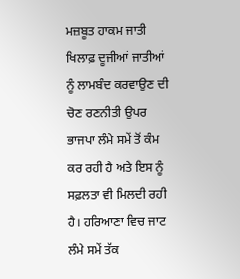ਮਜ਼ਬੂਤ ਹਾਕਮ ਜਾਤੀ ਖਿਲਾਫ਼ ਦੂਜੀਆਂ ਜਾਤੀਆਂ ਨੂੰ ਲਾਮਬੰਦ ਕਰਵਾਉਣ ਦੀ ਚੋਣ ਰਣਨੀਤੀ ਉਪਰ ਭਾਜਪਾ ਲੰਮੇ ਸਮੇਂ ਤੋਂ ਕੰਮ ਕਰ ਰਹੀ ਹੈ ਅਤੇ ਇਸ ਨੂੰ ਸਫ਼ਲਤਾ ਵੀ ਮਿਲਦੀ ਰਹੀ ਹੈ। ਹਰਿਆਣਾ ਵਿਚ ਜਾਟ ਲੰਮੇ ਸਮੇਂ ਤੱਕ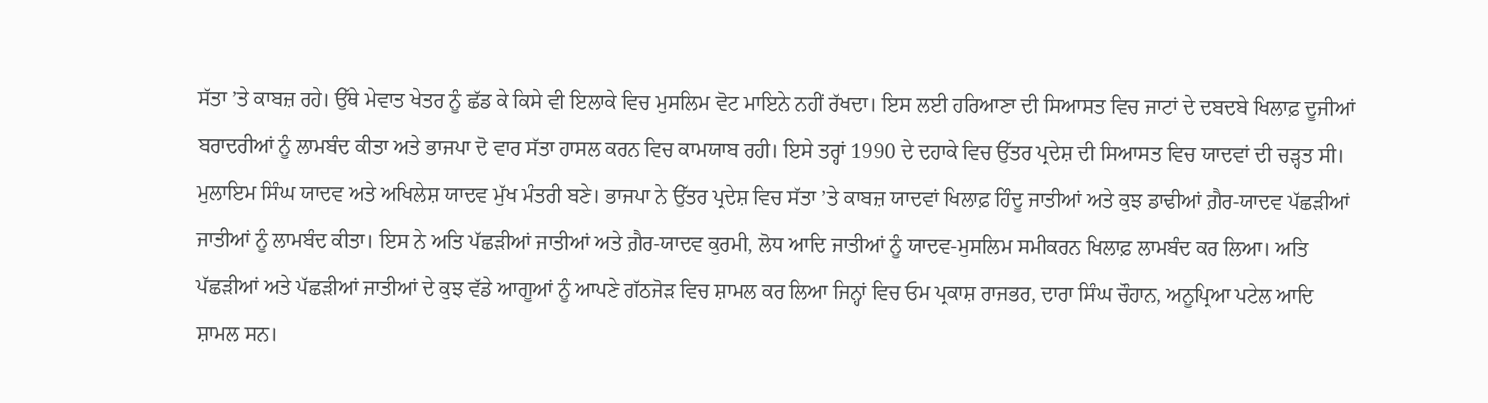ਸੱਤਾ ’ਤੇ ਕਾਬਜ਼ ਰਹੇ। ਉੱਥੇ ਮੇਵਾਤ ਖੇਤਰ ਨੂੰ ਛੱਡ ਕੇ ਕਿਸੇ ਵੀ ਇਲਾਕੇ ਵਿਚ ਮੁਸਲਿਮ ਵੋਟ ਮਾਇਨੇ ਨਹੀਂ ਰੱਖਦਾ। ਇਸ ਲਈ ਹਰਿਆਣਾ ਦੀ ਸਿਆਸਤ ਵਿਚ ਜਾਟਾਂ ਦੇ ਦਬਦਬੇ ਖਿਲਾਫ਼ ਦੂਜੀਆਂ ਬਰਾਦਰੀਆਂ ਨੂੰ ਲਾਮਬੰਦ ਕੀਤਾ ਅਤੇ ਭਾਜਪਾ ਦੋ ਵਾਰ ਸੱਤਾ ਹਾਸਲ ਕਰਨ ਵਿਚ ਕਾਮਯਾਬ ਰਹੀ। ਇਸੇ ਤਰ੍ਹਾਂ 1990 ਦੇ ਦਹਾਕੇ ਵਿਚ ਉੱਤਰ ਪ੍ਰਦੇਸ਼ ਦੀ ਸਿਆਸਤ ਵਿਚ ਯਾਦਵਾਂ ਦੀ ਚੜ੍ਹਤ ਸੀ। ਮੁਲਾਇਮ ਸਿੰਘ ਯਾਦਵ ਅਤੇ ਅਖਿਲੇਸ਼ ਯਾਦਵ ਮੁੱਖ ਮੰਤਰੀ ਬਣੇ। ਭਾਜਪਾ ਨੇ ਉੱਤਰ ਪ੍ਰਦੇਸ਼ ਵਿਚ ਸੱਤਾ ’ਤੇ ਕਾਬਜ਼ ਯਾਦਵਾਂ ਖਿਲਾਫ਼ ਹਿੰਦੂ ਜਾਤੀਆਂ ਅਤੇ ਕੁਝ ਡਾਢੀਆਂ ਗ਼ੈਰ-ਯਾਦਵ ਪੱਛੜੀਆਂ ਜਾਤੀਆਂ ਨੂੰ ਲਾਮਬੰਦ ਕੀਤਾ। ਇਸ ਨੇ ਅਤਿ ਪੱਛੜੀਆਂ ਜਾਤੀਆਂ ਅਤੇ ਗ਼ੈਰ-ਯਾਦਵ ਕੁਰਮੀ, ਲੋਧ ਆਦਿ ਜਾਤੀਆਂ ਨੂੰ ਯਾਦਵ-ਮੁਸਲਿਮ ਸਮੀਕਰਨ ਖਿਲਾਫ਼ ਲਾਮਬੰਦ ਕਰ ਲਿਆ। ਅਤਿ ਪੱਛੜੀਆਂ ਅਤੇ ਪੱਛੜੀਆਂ ਜਾਤੀਆਂ ਦੇ ਕੁਝ ਵੱਡੇ ਆਗੂਆਂ ਨੂੰ ਆਪਣੇ ਗੱਠਜੋੜ ਵਿਚ ਸ਼ਾਮਲ ਕਰ ਲਿਆ ਜਿਨ੍ਹਾਂ ਵਿਚ ਓਮ ਪ੍ਰਕਾਸ਼ ਰਾਜਭਰ, ਦਾਰਾ ਸਿੰਘ ਚੌਹਾਨ, ਅਨੂਪ੍ਰਿਆ ਪਟੇਲ ਆਦਿ ਸ਼ਾਮਲ ਸਨ।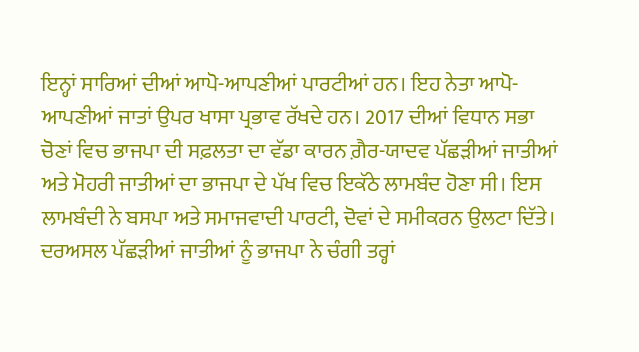ਇਨ੍ਹਾਂ ਸਾਰਿਆਂ ਦੀਆਂ ਆਪੋ-ਆਪਣੀਆਂ ਪਾਰਟੀਆਂ ਹਨ। ਇਹ ਨੇਤਾ ਆਪੋ-ਆਪਣੀਆਂ ਜਾਤਾਂ ਉਪਰ ਖਾਸਾ ਪ੍ਰਭਾਵ ਰੱਖਦੇ ਹਨ। 2017 ਦੀਆਂ ਵਿਧਾਨ ਸਭਾ ਚੋਣਾਂ ਵਿਚ ਭਾਜਪਾ ਦੀ ਸਫ਼ਲਤਾ ਦਾ ਵੱਡਾ ਕਾਰਨ ਗ਼ੈਰ-ਯਾਦਵ ਪੱਛੜੀਆਂ ਜਾਤੀਆਂ ਅਤੇ ਮੋਹਰੀ ਜਾਤੀਆਂ ਦਾ ਭਾਜਪਾ ਦੇ ਪੱਖ ਵਿਚ ਇਕੱਠੇ ਲਾਮਬੰਦ ਹੋਣਾ ਸੀ। ਇਸ ਲਾਮਬੰਦੀ ਨੇ ਬਸਪਾ ਅਤੇ ਸਮਾਜਵਾਦੀ ਪਾਰਟੀ, ਦੋਵਾਂ ਦੇ ਸਮੀਕਰਨ ਉਲਟਾ ਦਿੱਤੇ। ਦਰਅਸਲ ਪੱਛੜੀਆਂ ਜਾਤੀਆਂ ਨੂੰ ਭਾਜਪਾ ਨੇ ਚੰਗੀ ਤਰ੍ਹਾਂ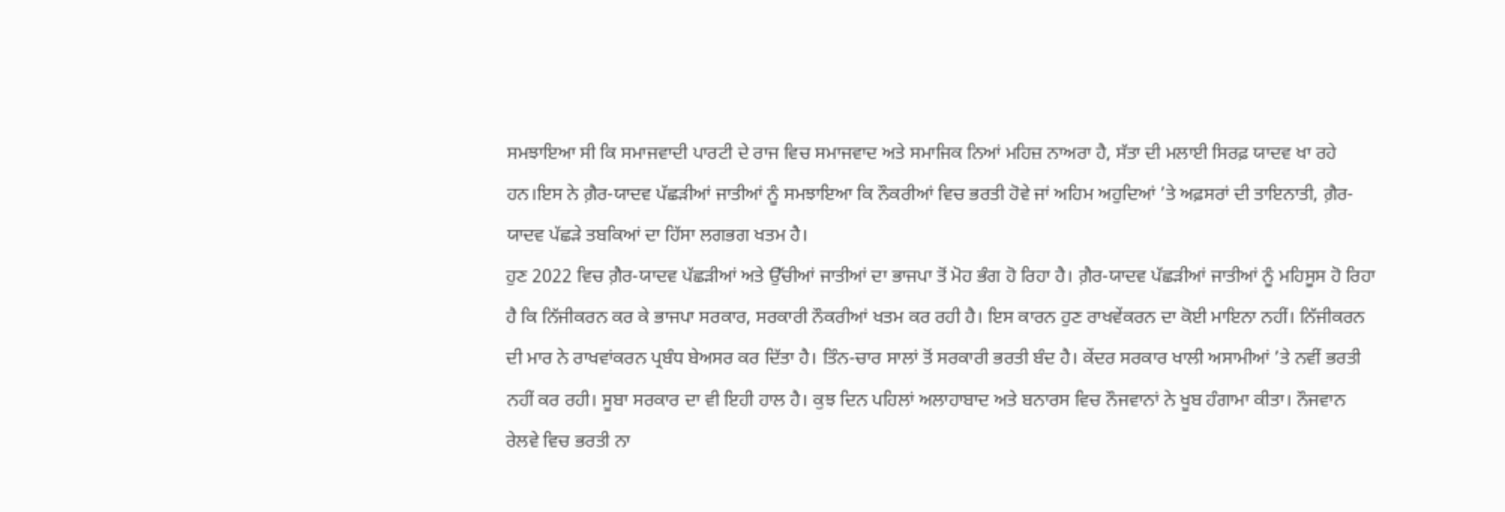ਸਮਝਾਇਆ ਸੀ ਕਿ ਸਮਾਜਵਾਦੀ ਪਾਰਟੀ ਦੇ ਰਾਜ ਵਿਚ ਸਮਾਜਵਾਦ ਅਤੇ ਸਮਾਜਿਕ ਨਿਆਂ ਮਹਿਜ਼ ਨਾਅਰਾ ਹੈ, ਸੱਤਾ ਦੀ ਮਲਾਈ ਸਿਰਫ਼ ਯਾਦਵ ਖਾ ਰਹੇ ਹਨ।ਇਸ ਨੇ ਗ਼ੈਰ-ਯਾਦਵ ਪੱਛੜੀਆਂ ਜਾਤੀਆਂ ਨੂੰ ਸਮਝਾਇਆ ਕਿ ਨੌਕਰੀਆਂ ਵਿਚ ਭਰਤੀ ਹੋਵੇ ਜਾਂ ਅਹਿਮ ਅਹੁਦਿਆਂ ’ਤੇ ਅਫ਼ਸਰਾਂ ਦੀ ਤਾਇਨਾਤੀ, ਗ਼ੈਰ-ਯਾਦਵ ਪੱਛੜੇ ਤਬਕਿਆਂ ਦਾ ਹਿੱਸਾ ਲਗਭਗ ਖਤਮ ਹੈ।
ਹੁਣ 2022 ਵਿਚ ਗ਼ੈਰ-ਯਾਦਵ ਪੱਛੜੀਆਂ ਅਤੇ ਉੱਚੀਆਂ ਜਾਤੀਆਂ ਦਾ ਭਾਜਪਾ ਤੋਂ ਮੋਹ ਭੰਗ ਹੋ ਰਿਹਾ ਹੈ। ਗ਼ੈਰ-ਯਾਦਵ ਪੱਛੜੀਆਂ ਜਾਤੀਆਂ ਨੂੰ ਮਹਿਸੂਸ ਹੋ ਰਿਹਾ ਹੈ ਕਿ ਨਿੱਜੀਕਰਨ ਕਰ ਕੇ ਭਾਜਪਾ ਸਰਕਾਰ, ਸਰਕਾਰੀ ਨੌਕਰੀਆਂ ਖਤਮ ਕਰ ਰਹੀ ਹੈ। ਇਸ ਕਾਰਨ ਹੁਣ ਰਾਖਵੇਂਕਰਨ ਦਾ ਕੋਈ ਮਾਇਨਾ ਨਹੀਂ। ਨਿੱਜੀਕਰਨ ਦੀ ਮਾਰ ਨੇ ਰਾਖਵਾਂਕਰਨ ਪ੍ਰਬੰਧ ਬੇਅਸਰ ਕਰ ਦਿੱਤਾ ਹੈ। ਤਿੰਨ-ਚਾਰ ਸਾਲਾਂ ਤੋਂ ਸਰਕਾਰੀ ਭਰਤੀ ਬੰਦ ਹੈ। ਕੇਂਦਰ ਸਰਕਾਰ ਖਾਲੀ ਅਸਾਮੀਆਂ ’ਤੇ ਨਵੀਂ ਭਰਤੀ ਨਹੀਂ ਕਰ ਰਹੀ। ਸੂਬਾ ਸਰਕਾਰ ਦਾ ਵੀ ਇਹੀ ਹਾਲ ਹੈ। ਕੁਝ ਦਿਨ ਪਹਿਲਾਂ ਅਲਾਹਾਬਾਦ ਅਤੇ ਬਨਾਰਸ ਵਿਚ ਨੌਜਵਾਨਾਂ ਨੇ ਖੂਬ ਹੰਗਾਮਾ ਕੀਤਾ। ਨੌਜਵਾਨ ਰੇਲਵੇ ਵਿਚ ਭਰਤੀ ਨਾ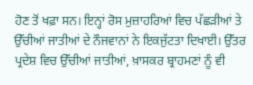ਹੋਣ ਤੋਂ ਖਫ਼ਾ ਸਨ। ਇਨ੍ਹਾਂ ਰੋਸ ਮੁਜ਼ਾਹਰਿਆਂ ਵਿਚ ਪੱਛੜੀਆਂ ਤੇ ਉੱਚੀਆਂ ਜਾਤੀਆਂ ਦੇ ਨੌਜਵਾਨਾਂ ਨੇ ਇਕਜੁੱਟਤਾ ਦਿਖਾਈ। ਉੱਤਰ ਪ੍ਰਦੇਸ਼ ਵਿਚ ਉੱਚੀਆਂ ਜਾਤੀਆਂ, ਖ਼ਾਸਕਰ ਬ੍ਰਾਹਮਣਾਂ ਨੂੰ ਵੀ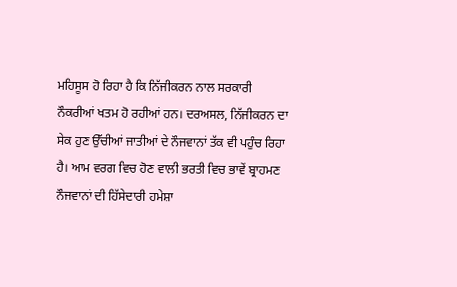ਮਹਿਸੂਸ ਹੋ ਰਿਹਾ ਹੈ ਕਿ ਨਿੱਜੀਕਰਨ ਨਾਲ ਸਰਕਾਰੀ ਨੌਕਰੀਆਂ ਖਤਮ ਹੋ ਰਹੀਆਂ ਹਨ। ਦਰਅਸਲ, ਨਿੱਜੀਕਰਨ ਦਾ ਸੇਕ ਹੁਣ ਉੱਚੀਆਂ ਜਾਤੀਆਂ ਦੇ ਨੌਜਵਾਨਾਂ ਤੱਕ ਵੀ ਪਹੁੰਚ ਰਿਹਾ ਹੈ। ਆਮ ਵਰਗ ਵਿਚ ਹੋਣ ਵਾਲੀ ਭਰਤੀ ਵਿਚ ਭਾਵੇਂ ਬ੍ਰਾਹਮਣ ਨੌਜਵਾਨਾਂ ਦੀ ਹਿੱਸੇਦਾਰੀ ਹਮੇਸ਼ਾ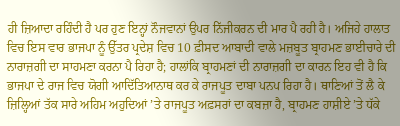ਹੀ ਜ਼ਿਆਦਾ ਰਹਿੰਦੀ ਹੈ ਪਰ ਹੁਣ ਇਨ੍ਹਾਂ ਨੌਜਵਾਨਾਂ ਉਪਰ ਨਿੱਜੀਕਰਨ ਦੀ ਮਾਰ ਪੈ ਰਹੀ ਹੈ। ਅਜਿਹੇ ਹਾਲਾਤ ਵਿਚ ਇਸ ਵਾਰ ਭਾਜਪਾ ਨੂੰ ਉੱਤਰ ਪ੍ਰਦੇਸ਼ ਵਿਚ 10 ਫ਼ੀਸਦ ਆਬਾਦੀ ਵਾਲੇ ਮਜ਼ਬੂਤ ਬ੍ਰਾਹਮਣ ਭਾਈਚਾਰੇ ਦੀ ਨਾਰਾਜ਼ਗੀ ਦਾ ਸਾਹਮਣਾ ਕਰਨਾ ਪੈ ਰਿਹਾ ਹੈ; ਹਾਲਾਂਕਿ ਬ੍ਰਾਹਮਣਾਂ ਦੀ ਨਾਰਾਜ਼ਗੀ ਦਾ ਕਾਰਨ ਇਹ ਵੀ ਹੈ ਕਿ ਭਾਜਪਾ ਦੇ ਰਾਜ ਵਿਚ ਯੋਗੀ ਆਦਿੱਤਿਆਨਾਥ ਕਰ ਕੇ ਰਾਜਪੂਤ ਦਾਬਾ ਪਨਪ ਰਿਹਾ ਹੈ। ਥਾਣਿਆਂ ਤੋਂ ਲੈ ਕੇ ਜ਼ਿਲ੍ਹਿਆਂ ਤੱਕ ਸਾਰੇ ਅਹਿਮ ਅਹੁਦਿਆਂ ’ਤੇ ਰਾਜਪੂਤ ਅਫ਼ਸਰਾਂ ਦਾ ਕਬਜ਼ਾ ਹੈ, ਬ੍ਰਾਹਮਣ ਹਾਸ਼ੀਏ ’ਤੇ ਧੱਕੇ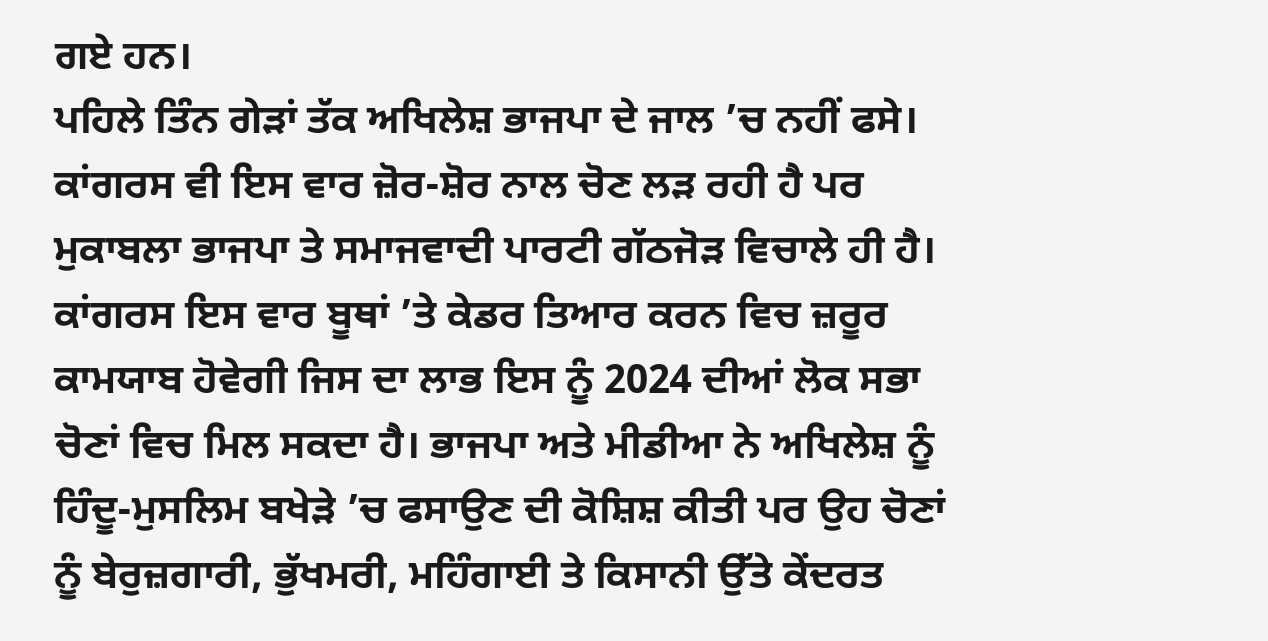ਗਏ ਹਨ।
ਪਹਿਲੇ ਤਿੰਨ ਗੇੜਾਂ ਤੱਕ ਅਖਿਲੇਸ਼ ਭਾਜਪਾ ਦੇ ਜਾਲ ’ਚ ਨਹੀਂ ਫਸੇ। ਕਾਂਗਰਸ ਵੀ ਇਸ ਵਾਰ ਜ਼ੋਰ-ਸ਼ੋਰ ਨਾਲ ਚੋਣ ਲੜ ਰਹੀ ਹੈ ਪਰ ਮੁਕਾਬਲਾ ਭਾਜਪਾ ਤੇ ਸਮਾਜਵਾਦੀ ਪਾਰਟੀ ਗੱਠਜੋੜ ਵਿਚਾਲੇ ਹੀ ਹੈ। ਕਾਂਗਰਸ ਇਸ ਵਾਰ ਬੂਥਾਂ ’ਤੇ ਕੇਡਰ ਤਿਆਰ ਕਰਨ ਵਿਚ ਜ਼ਰੂਰ ਕਾਮਯਾਬ ਹੋਵੇਗੀ ਜਿਸ ਦਾ ਲਾਭ ਇਸ ਨੂੰ 2024 ਦੀਆਂ ਲੋਕ ਸਭਾ ਚੋਣਾਂ ਵਿਚ ਮਿਲ ਸਕਦਾ ਹੈ। ਭਾਜਪਾ ਅਤੇ ਮੀਡੀਆ ਨੇ ਅਖਿਲੇਸ਼ ਨੂੰ ਹਿੰਦੂ-ਮੁਸਲਿਮ ਬਖੇੜੇ ’ਚ ਫਸਾਉਣ ਦੀ ਕੋਸ਼ਿਸ਼ ਕੀਤੀ ਪਰ ਉਹ ਚੋਣਾਂ ਨੂੰ ਬੇਰੁਜ਼ਗਾਰੀ, ਭੁੱਖਮਰੀ, ਮਹਿੰਗਾਈ ਤੇ ਕਿਸਾਨੀ ਉੱਤੇ ਕੇਂਦਰਤ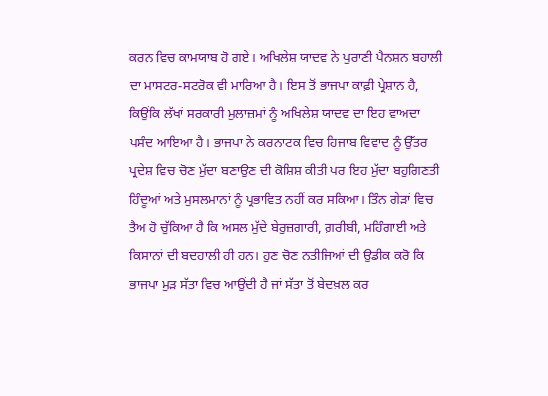ਕਰਨ ਵਿਚ ਕਾਮਯਾਬ ਹੋ ਗਏ। ਅਖਿਲੇਸ਼ ਯਾਦਵ ਨੇ ਪੁਰਾਣੀ ਪੈਨਸ਼ਨ ਬਹਾਲੀ ਦਾ ਮਾਸਟਰ-ਸਟਰੋਕ ਵੀ ਮਾਰਿਆ ਹੈ। ਇਸ ਤੋਂ ਭਾਜਪਾ ਕਾਫ਼ੀ ਪ੍ਰੇਸ਼ਾਨ ਹੈ, ਕਿਉਂਕਿ ਲੱਖਾਂ ਸਰਕਾਰੀ ਮੁਲਾਜ਼ਮਾਂ ਨੂੰ ਅਖਿਲੇਸ਼ ਯਾਦਵ ਦਾ ਇਹ ਵਾਅਦਾ ਪਸੰਦ ਆਇਆ ਹੈ। ਭਾਜਪਾ ਨੇ ਕਰਨਾਟਕ ਵਿਚ ਹਿਜਾਬ ਵਿਵਾਦ ਨੂੰ ਉੱਤਰ ਪ੍ਰਦੇਸ਼ ਵਿਚ ਚੋਣ ਮੁੱਦਾ ਬਣਾਉਣ ਦੀ ਕੋਸ਼ਿਸ਼ ਕੀਤੀ ਪਰ ਇਹ ਮੁੱਦਾ ਬਹੁਗਿਣਤੀ ਹਿੰਦੂਆਂ ਅਤੇ ਮੁਸਲਮਾਨਾਂ ਨੂੰ ਪ੍ਰਭਾਵਿਤ ਨਹੀਂ ਕਰ ਸਕਿਆ। ਤਿੰਨ ਗੇੜਾਂ ਵਿਚ ਤੈਅ ਹੋ ਚੁੱਕਿਆ ਹੈ ਕਿ ਅਸਲ ਮੁੱਦੇ ਬੇਰੁਜ਼ਗਾਰੀ, ਗ਼ਰੀਬੀ, ਮਹਿੰਗਾਈ ਅਤੇ ਕਿਸਾਨਾਂ ਦੀ ਬਦਹਾਲੀ ਹੀ ਹਨ। ਹੁਣ ਚੋਣ ਨਤੀਜਿਆਂ ਦੀ ਉਡੀਕ ਕਰੋ ਕਿ ਭਾਜਪਾ ਮੁੜ ਸੱਤਾ ਵਿਚ ਆਉਂਦੀ ਹੈ ਜਾਂ ਸੱਤਾ ਤੋਂ ਬੇਦਖ਼ਲ ਕਰ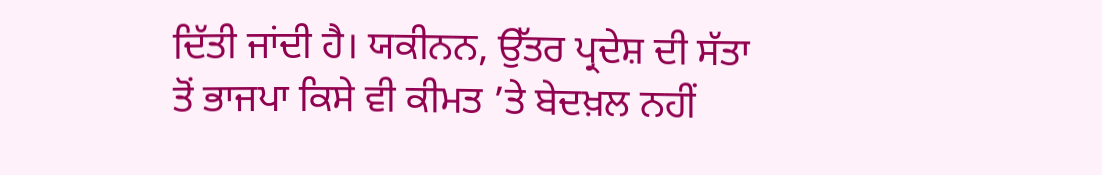ਦਿੱਤੀ ਜਾਂਦੀ ਹੈ। ਯਕੀਨਨ, ਉੱਤਰ ਪ੍ਰਦੇਸ਼ ਦੀ ਸੱਤਾ ਤੋਂ ਭਾਜਪਾ ਕਿਸੇ ਵੀ ਕੀਮਤ ’ਤੇ ਬੇਦਖ਼ਲ ਨਹੀਂ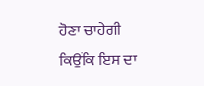ਹੋਣਾ ਚਾਹੇਗੀ ਕਿਉਂਕਿ ਇਸ ਦਾ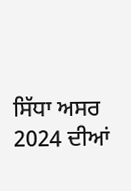ਸਿੱਧਾ ਅਸਰ 2024 ਦੀਆਂ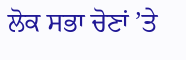ਲੋਕ ਸਭਾ ਚੋਣਾਂ ’ਤੇ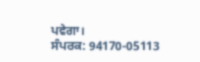ਪਵੇਗਾ।
ਸੰਪਰਕ: 94170-05113